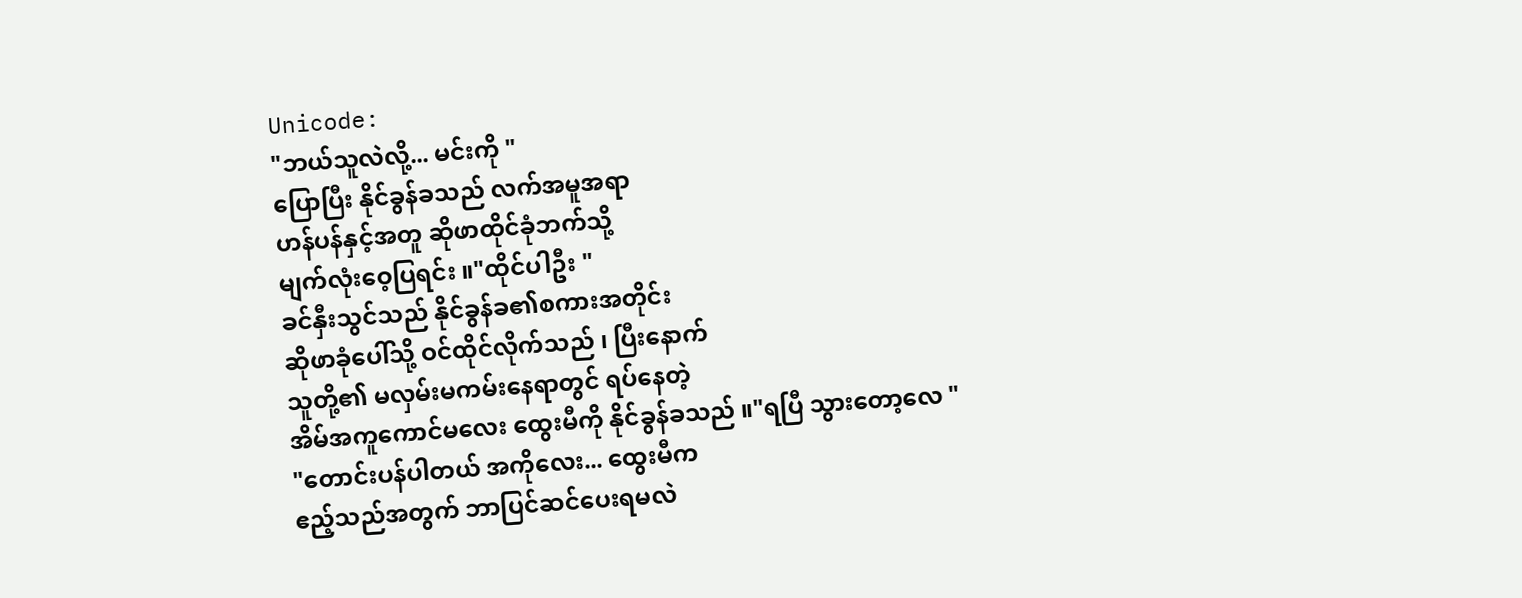Unicode:
"ဘယ်သူလဲလို့... မင်းကို "
ပြောပြီး နိုင်ခွန်ခသည် လက်အမူအရာ
ဟန်ပန်နှင့်အတူ ဆိုဖာထိုင်ခုံဘက်သို့
မျက်လုံးဝေ့ပြရင်း ။"ထိုင်ပါဦး "
ခင်နှီးသွင်သည် နိုင်ခွန်ခ၏စကားအတိုင်း
ဆိုဖာခုံပေါ်သို့ ဝင်ထိုင်လိုက်သည် ၊ ပြီးနောက်
သူတို့၏ မလှမ်းမကမ်းနေရာတွင် ရပ်နေတဲ့
အိမ်အကူကောင်မလေး ထွေးမီကို နိုင်ခွန်ခသည် ။"ရပြီ သွားတော့လေ "
"တောင်းပန်ပါတယ် အကိုလေး... ထွေးမီက
ဧည့်သည်အတွက် ဘာပြင်ဆင်ပေးရမလဲ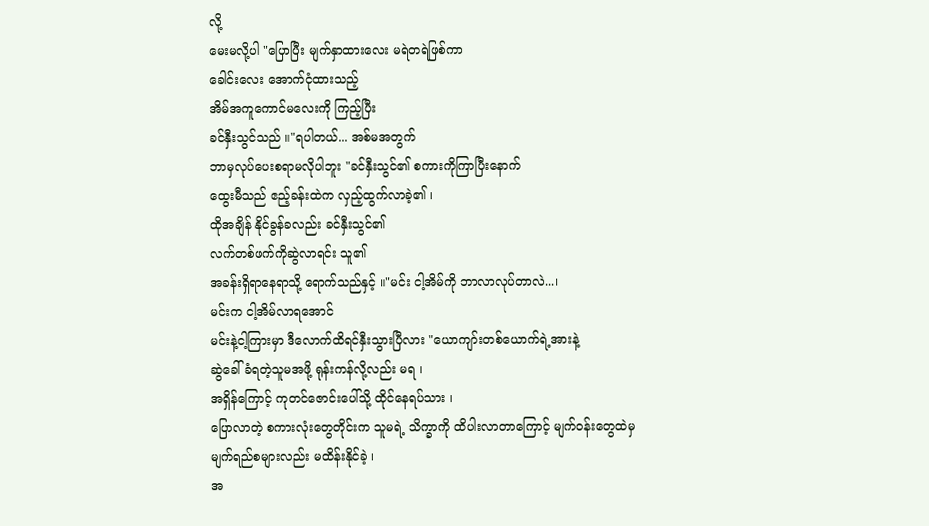လို့
မေးမလို့ပါ "ပြောပြီး မျက်နှာထားလေး မရဲတရဲဖြစ်ကာ
ခေါင်းလေး အောက်ငုံထားသည့်
အိမ်အကူကောင်မလေးကို ကြည့်ပြီး
ခင်နှီးသွင်သည် ။"ရပါတယ်... အစ်မအတွက်
ဘာမှလုပ်ပေးစရာမလိုပါဘူး "ခင်နှီးသွင်၏ စကားကိုကြာပြီးနောက်
ထွေးမီသည် ဧည့်ခန်းထဲက လှည့်ထွက်လာခဲ့၏ ၊
ထိုအချိန် နိုင်ခွန်ခလည်း ခင်နှီးသွင်၏
လက်တစ်ဖက်ကိုဆွဲလာရင်း သူ၏
အခန်းရှိရာနေရာသို့ ရောက်သည်နှင့် ။"မင်း ငါ့အိမ်ကို ဘာလာလုပ်တာလဲ...၊
မင်းက ငါ့အိမ်လာရအောင်
မင်းနဲ့ငါ့ကြားမှာ ဒီလောက်ထိရင်နှီးသွားပြီလား "ယောကျာ်းတစ်ယောက်ရဲ့အားနဲ့
ဆွဲခေါ်ခံရတဲ့သူမအဖို့ ရုန်းကန်လို့လည်း မရ ၊
အရှိန်ကြောင့် ကုတင်ဇောင်းပေါ်သို့ ထိုင်နေရပ်သား ၊
ပြောလာတဲ့ စကားလုံးတွေတိုင်းက သူမရဲ့ သိက္ခာကို ထိပါးလာတာကြောင့် မျက်ဝန်းတွေထဲမှ
မျက်ရည်စများလည်း မထိန်းနိုင်ခဲ့ ၊
အ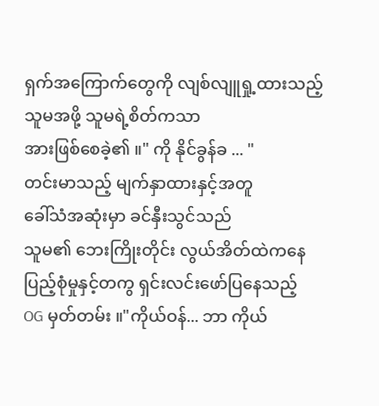ရှက်အကြောက်တွေကို လျစ်လျူရှု့ထားသည့်
သူမအဖို့ သူမရဲ့စိတ်ကသာ
အားဖြစ်စေခဲ့၏ ။" ကို နိုင်ခွန်ခ ... "
တင်းမာသည့် မျက်နှာထားနှင့်အတူ
ခေါ်သံအဆုံးမှာ ခင်နှီးသွင်သည်
သူမ၏ ဘေးကြိုးတိုင်း လွယ်အိတ်ထဲကနေ
ပြည့်စုံမှုနှင့်တကွ ရှင်းလင်းဖော်ပြနေသည့်
OG မှတ်တမ်း ။"ကိုယ်ဝန်... ဘာ ကိုယ်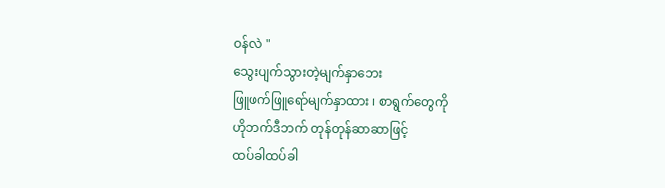ဝန်လဲ "
သွေးပျက်သွားတဲ့မျက်နှာဘေး
ဖြူဖက်ဖြူရော်မျက်နှာထား ၊ စာရွက်တွေကို
ဟိုဘက်ဒီဘက် တုန်တုန်ဆာဆာဖြင့်
ထပ်ခါထပ်ခါ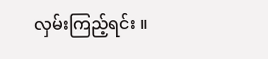လှမ်းကြည့်ရင်း ။